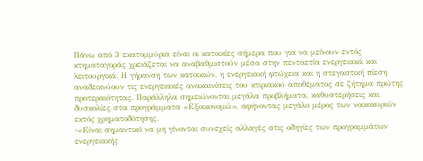Πάνω από 3 εκατομμύρια είναι οι κατοικίες σήμερα που για να μείνουν εντός κτηματαγοράς χρειάζεται να αναβαθμιστούν μέσα στην πενταετία ενεργειακά και λειτουργικά. Η γήρανση των κατοικιών, η ενεργειακή φτώχεια και η στεγαστική πίεση αναδεικνύουν τις ενεργειακές ανακαινίσεις του κτιριακού αποθέματος σε ζήτημα πρώτης προτεραιότητας. Παράλληλα σημειώνονται μεγάλα προβλήματα, καθυστερήσεις και δυσκολίες στα προγράμματα «Εξοικονομώ», αφήνοντας μεγάλο μέρος των νοικοκυριών εκτός χρηματοδότησης.
-«Είναι σημαντικό να μη γίνονται συνεχείς αλλαγές στις οδηγίες των προγραμμάτων ενεργειακής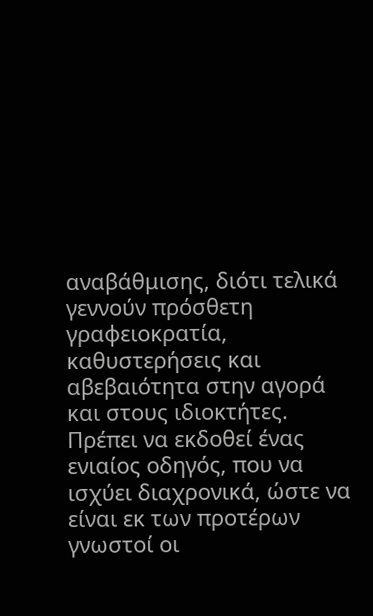αναβάθμισης, διότι τελικά γεννούν πρόσθετη γραφειοκρατία, καθυστερήσεις και αβεβαιότητα στην αγορά και στους ιδιοκτήτες. Πρέπει να εκδοθεί ένας ενιαίος οδηγός, που να ισχύει διαχρονικά, ώστε να είναι εκ των προτέρων γνωστοί οι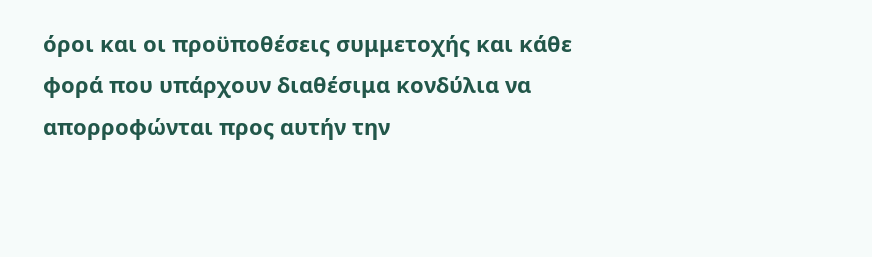όροι και οι προϋποθέσεις συμμετοχής και κάθε φορά που υπάρχουν διαθέσιμα κονδύλια να απορροφώνται προς αυτήν την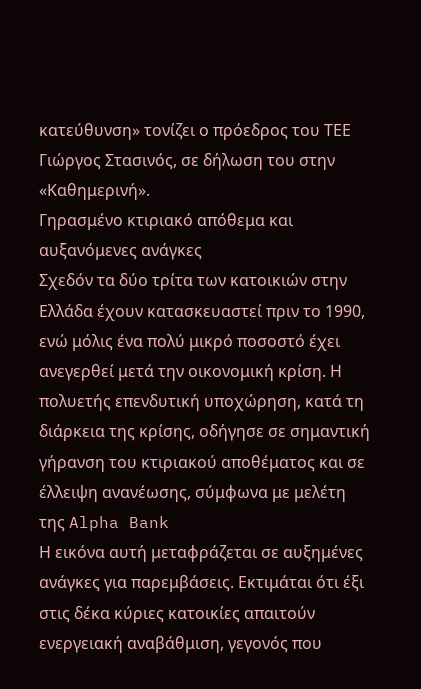κατεύθυνση» τονίζει ο πρόεδρος του ΤΕΕ Γιώργος Στασινός, σε δήλωση του στην «Καθημερινή».
Γηρασμένο κτιριακό απόθεμα και αυξανόμενες ανάγκες
Σχεδόν τα δύο τρίτα των κατοικιών στην Ελλάδα έχουν κατασκευαστεί πριν το 1990, ενώ μόλις ένα πολύ μικρό ποσοστό έχει ανεγερθεί μετά την οικονομική κρίση. Η πολυετής επενδυτική υποχώρηση, κατά τη διάρκεια της κρίσης, οδήγησε σε σημαντική γήρανση του κτιριακού αποθέματος και σε έλλειψη ανανέωσης, σύμφωνα με μελέτη της Alpha Bank
Η εικόνα αυτή μεταφράζεται σε αυξημένες ανάγκες για παρεμβάσεις. Εκτιμάται ότι έξι στις δέκα κύριες κατοικίες απαιτούν ενεργειακή αναβάθμιση, γεγονός που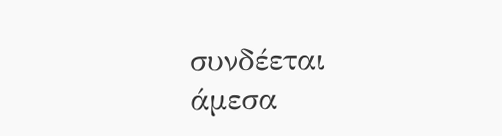συνδέεται άμεσα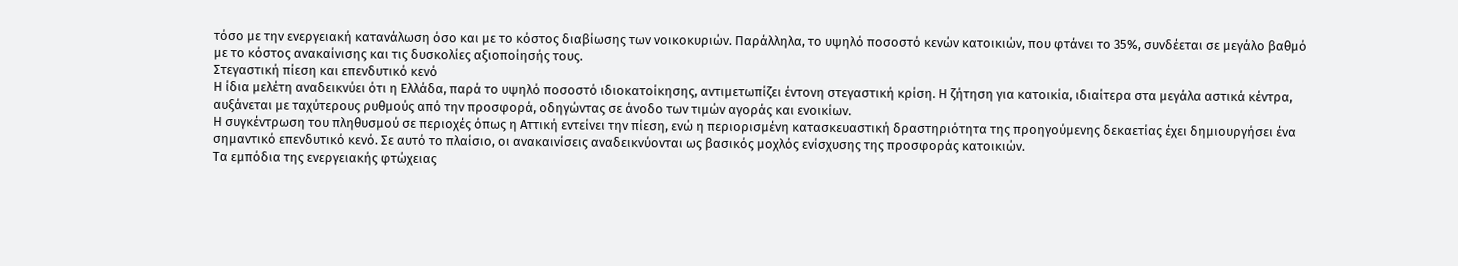τόσο με την ενεργειακή κατανάλωση όσο και με το κόστος διαβίωσης των νοικοκυριών. Παράλληλα, το υψηλό ποσοστό κενών κατοικιών, που φτάνει το 35%, συνδέεται σε μεγάλο βαθμό με το κόστος ανακαίνισης και τις δυσκολίες αξιοποίησής τους.
Στεγαστική πίεση και επενδυτικό κενό
Η ίδια μελέτη αναδεικνύει ότι η Ελλάδα, παρά το υψηλό ποσοστό ιδιοκατοίκησης, αντιμετωπίζει έντονη στεγαστική κρίση. Η ζήτηση για κατοικία, ιδιαίτερα στα μεγάλα αστικά κέντρα, αυξάνεται με ταχύτερους ρυθμούς από την προσφορά, οδηγώντας σε άνοδο των τιμών αγοράς και ενοικίων.
Η συγκέντρωση του πληθυσμού σε περιοχές όπως η Αττική εντείνει την πίεση, ενώ η περιορισμένη κατασκευαστική δραστηριότητα της προηγούμενης δεκαετίας έχει δημιουργήσει ένα σημαντικό επενδυτικό κενό. Σε αυτό το πλαίσιο, οι ανακαινίσεις αναδεικνύονται ως βασικός μοχλός ενίσχυσης της προσφοράς κατοικιών.
Τα εμπόδια της ενεργειακής φτώχειας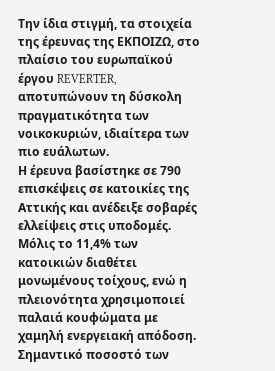Την ίδια στιγμή, τα στοιχεία της έρευνας της ΕΚΠΟΙΖΩ, στο πλαίσιο του ευρωπαϊκού έργου REVERTER, αποτυπώνουν τη δύσκολη πραγματικότητα των νοικοκυριών, ιδιαίτερα των πιο ευάλωτων.
Η έρευνα βασίστηκε σε 790 επισκέψεις σε κατοικίες της Αττικής και ανέδειξε σοβαρές ελλείψεις στις υποδομές. Μόλις το 11,4% των κατοικιών διαθέτει μονωμένους τοίχους, ενώ η πλειονότητα χρησιμοποιεί παλαιά κουφώματα με χαμηλή ενεργειακή απόδοση. Σημαντικό ποσοστό των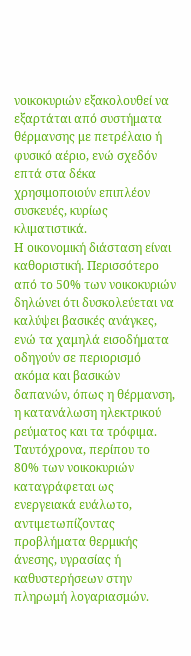νοικοκυριών εξακολουθεί να εξαρτάται από συστήματα θέρμανσης με πετρέλαιο ή φυσικό αέριο, ενώ σχεδόν επτά στα δέκα χρησιμοποιούν επιπλέον συσκευές, κυρίως κλιματιστικά.
Η οικονομική διάσταση είναι καθοριστική. Περισσότερο από το 50% των νοικοκυριών δηλώνει ότι δυσκολεύεται να καλύψει βασικές ανάγκες, ενώ τα χαμηλά εισοδήματα οδηγούν σε περιορισμό ακόμα και βασικών δαπανών, όπως η θέρμανση, η κατανάλωση ηλεκτρικού ρεύματος και τα τρόφιμα. Ταυτόχρονα, περίπου το 80% των νοικοκυριών καταγράφεται ως ενεργειακά ευάλωτο, αντιμετωπίζοντας προβλήματα θερμικής άνεσης, υγρασίας ή καθυστερήσεων στην πληρωμή λογαριασμών.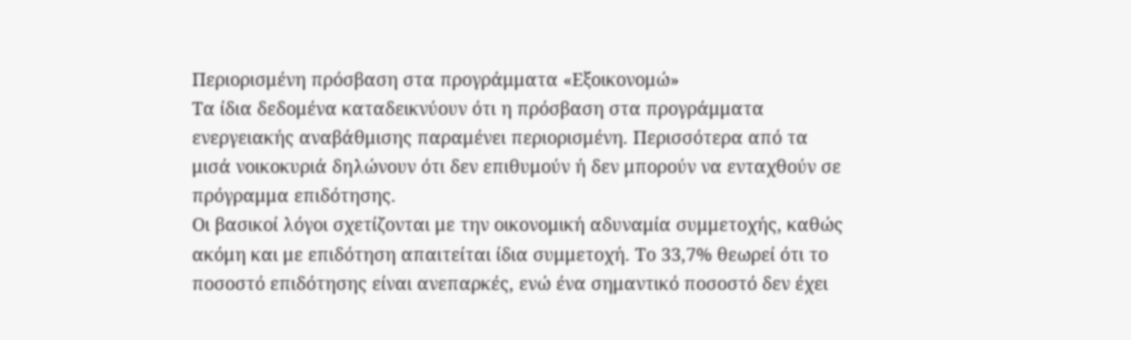Περιορισμένη πρόσβαση στα προγράμματα «Εξοικονομώ»
Τα ίδια δεδομένα καταδεικνύουν ότι η πρόσβαση στα προγράμματα ενεργειακής αναβάθμισης παραμένει περιορισμένη. Περισσότερα από τα μισά νοικοκυριά δηλώνουν ότι δεν επιθυμούν ή δεν μπορούν να ενταχθούν σε πρόγραμμα επιδότησης.
Οι βασικοί λόγοι σχετίζονται με την οικονομική αδυναμία συμμετοχής, καθώς ακόμη και με επιδότηση απαιτείται ίδια συμμετοχή. Το 33,7% θεωρεί ότι το ποσοστό επιδότησης είναι ανεπαρκές, ενώ ένα σημαντικό ποσοστό δεν έχει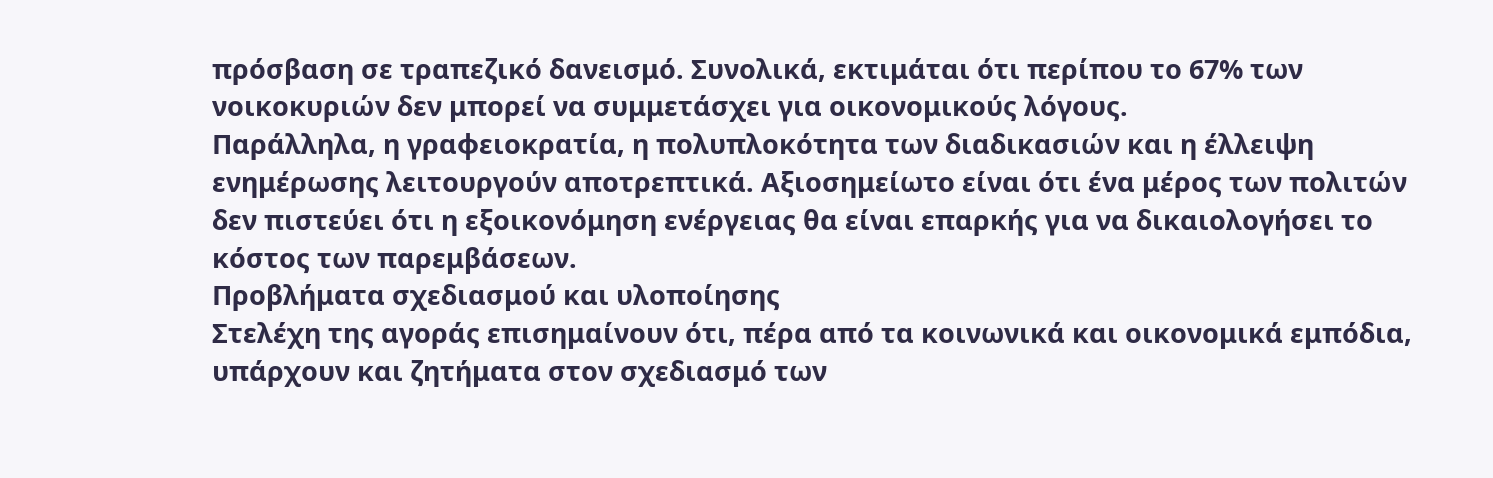πρόσβαση σε τραπεζικό δανεισμό. Συνολικά, εκτιμάται ότι περίπου το 67% των νοικοκυριών δεν μπορεί να συμμετάσχει για οικονομικούς λόγους.
Παράλληλα, η γραφειοκρατία, η πολυπλοκότητα των διαδικασιών και η έλλειψη ενημέρωσης λειτουργούν αποτρεπτικά. Αξιοσημείωτο είναι ότι ένα μέρος των πολιτών δεν πιστεύει ότι η εξοικονόμηση ενέργειας θα είναι επαρκής για να δικαιολογήσει το κόστος των παρεμβάσεων.
Προβλήματα σχεδιασμού και υλοποίησης
Στελέχη της αγοράς επισημαίνουν ότι, πέρα από τα κοινωνικά και οικονομικά εμπόδια, υπάρχουν και ζητήματα στον σχεδιασμό των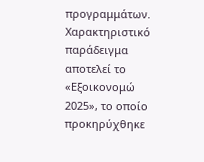προγραμμάτων. Χαρακτηριστικό παράδειγμα αποτελεί το «Εξοικονομώ 2025», το οποίο προκηρύχθηκε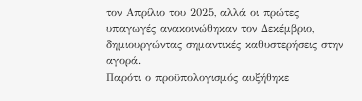τον Απρίλιο του 2025, αλλά οι πρώτες υπαγωγές ανακοινώθηκαν τον Δεκέμβριο, δημιουργώντας σημαντικές καθυστερήσεις στην αγορά.
Παρότι ο προϋπολογισμός αυξήθηκε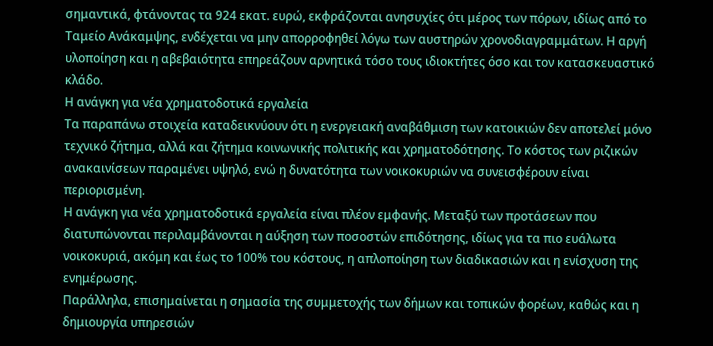σημαντικά, φτάνοντας τα 924 εκατ. ευρώ, εκφράζονται ανησυχίες ότι μέρος των πόρων, ιδίως από το Ταμείο Ανάκαμψης, ενδέχεται να μην απορροφηθεί λόγω των αυστηρών χρονοδιαγραμμάτων. Η αργή υλοποίηση και η αβεβαιότητα επηρεάζουν αρνητικά τόσο τους ιδιοκτήτες όσο και τον κατασκευαστικό κλάδο.
Η ανάγκη για νέα χρηματοδοτικά εργαλεία
Τα παραπάνω στοιχεία καταδεικνύουν ότι η ενεργειακή αναβάθμιση των κατοικιών δεν αποτελεί μόνο τεχνικό ζήτημα, αλλά και ζήτημα κοινωνικής πολιτικής και χρηματοδότησης. Το κόστος των ριζικών ανακαινίσεων παραμένει υψηλό, ενώ η δυνατότητα των νοικοκυριών να συνεισφέρουν είναι περιορισμένη.
Η ανάγκη για νέα χρηματοδοτικά εργαλεία είναι πλέον εμφανής. Μεταξύ των προτάσεων που διατυπώνονται περιλαμβάνονται η αύξηση των ποσοστών επιδότησης, ιδίως για τα πιο ευάλωτα νοικοκυριά, ακόμη και έως το 100% του κόστους, η απλοποίηση των διαδικασιών και η ενίσχυση της ενημέρωσης.
Παράλληλα, επισημαίνεται η σημασία της συμμετοχής των δήμων και τοπικών φορέων, καθώς και η δημιουργία υπηρεσιών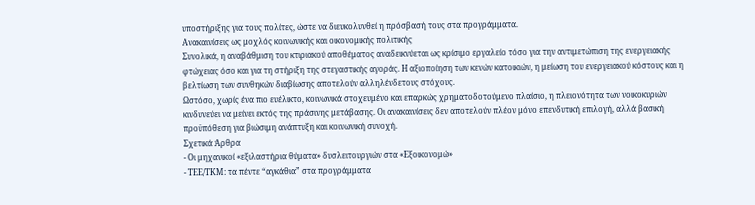υποστήριξης για τους πολίτες, ώστε να διευκολυνθεί η πρόσβασή τους στα προγράμματα.
Ανακαινίσεις ως μοχλός κοινωνικής και οικονομικής πολιτικής
Συνολικά, η αναβάθμιση του κτιριακού αποθέματος αναδεικνύεται ως κρίσιμο εργαλείο τόσο για την αντιμετώπιση της ενεργειακής φτώχειας όσο και για τη στήριξη της στεγαστικής αγοράς. Η αξιοποίηση των κενών κατοικιών, η μείωση του ενεργειακού κόστους και η βελτίωση των συνθηκών διαβίωσης αποτελούν αλληλένδετους στόχους.
Ωστόσο, χωρίς ένα πιο ευέλικτο, κοινωνικά στοχευμένο και επαρκώς χρηματοδοτούμενο πλαίσιο, η πλειονότητα των νοικοκυριών κινδυνεύει να μείνει εκτός της πράσινης μετάβασης. Οι ανακαινίσεις δεν αποτελούν πλέον μόνο επενδυτική επιλογή, αλλά βασική προϋπόθεση για βιώσιμη ανάπτυξη και κοινωνική συνοχή.
Σχετικά Άρθρα
- Οι μηχανικοί «εξιλαστήρια θύματα» δυσλειτουργιών στα «Εξοικονομώ»
- ΤΕΕ/ΤΚΜ: τα πέντε “αγκάθια” στα προγράμματα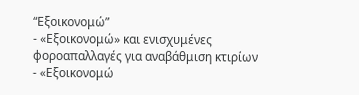“Εξοικονομώ”
- «Εξοικονομώ» και ενισχυμένες φοροαπαλλαγές για αναβάθμιση κτιρίων
- «Εξοικονομώ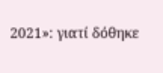2021»: γιατί δόθηκε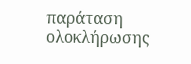παράταση ολοκλήρωσης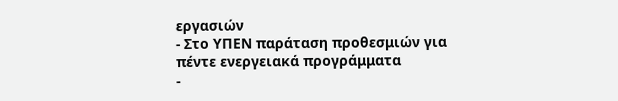εργασιών
- Στο ΥΠΕΝ παράταση προθεσμιών για πέντε ενεργειακά προγράμματα
-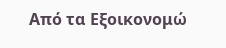Από τα Εξοικονομώ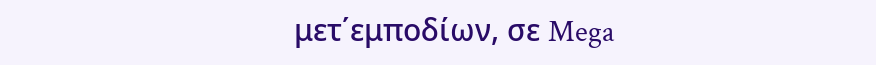μετ΄εμποδίων, σε Mega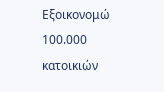Εξοικονομώ 100.000 κατοικιών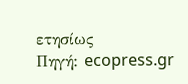ετησίως
Πηγή: ecopress.gr